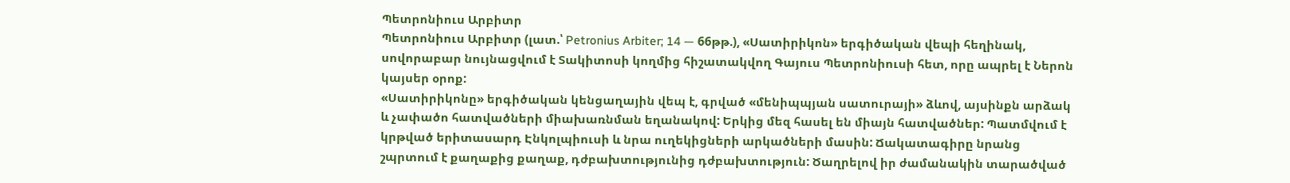Պետրոնիուս Արբիտր
Պետրոնիուս Արբիտր (լատ.՝ Petronius Arbiter; 14 — 66թթ.), «Սատիրիկոն» երգիծական վեպի հեղինակ, սովորաբար նույնացվում է Տակիտոսի կողմից հիշատակվող Գայուս Պետրոնիուսի հետ, որը ապրել է Ներոն կայսեր օրոք:
«Սատիրիկոնը» երգիծական կենցաղային վեպ է, գրված «մենիպպյան սատուրայի» ձևով, այսինքն արձակ և չափածո հատվածների միախառնման եղանակով: Երկից մեզ հասել են միայն հատվածներ: Պատմվում է կրթված երիտասարդ Էնկոլպիուսի և նրա ուղեկիցների արկածների մասին: Ճակատագիրը նրանց շպրտում է քաղաքից քաղաք, դժբախտությունից դժբախտություն: Ծաղրելով իր ժամանակին տարածված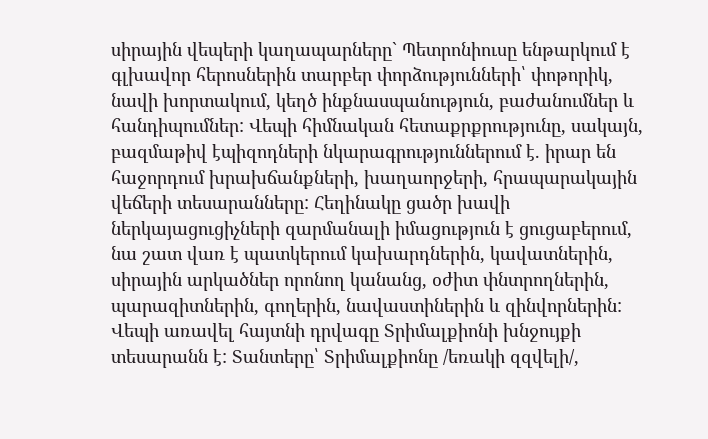սիրային վեպերի կաղապարները` Պետրոնիուսը ենթարկում է գլխավոր հերոսներին տարբեր փորձությունների՝ փոթորիկ, նավի խորտակում, կեղծ ինքնասպանություն, բաժանումներ և հանդիպումներ: Վեպի հիմնական հետաքրքրությունը, սակայն, բազմաթիվ էպիզոդների նկարագրություններում է. իրար են հաջորդում խրախճանքների, խաղաորջերի, հրապարակային վեճերի տեսարանները: Հեղինակը ցածր խավի ներկայացուցիչների զարմանալի իմացություն է ցուցաբերում, նա շատ վառ է պատկերում կախարդներին, կավատներին, սիրային արկածներ որոնող կանանց, օժիտ փնտրողներին, պարազիտներին, գողերին, նավաստիներին և զինվորներին:
Վեպի առավել հայտնի դրվագը Տրիմալքիոնի խնջույքի տեսարանն է: Տանտերը՝ Տրիմալքիոնը /եռակի զզվելի/,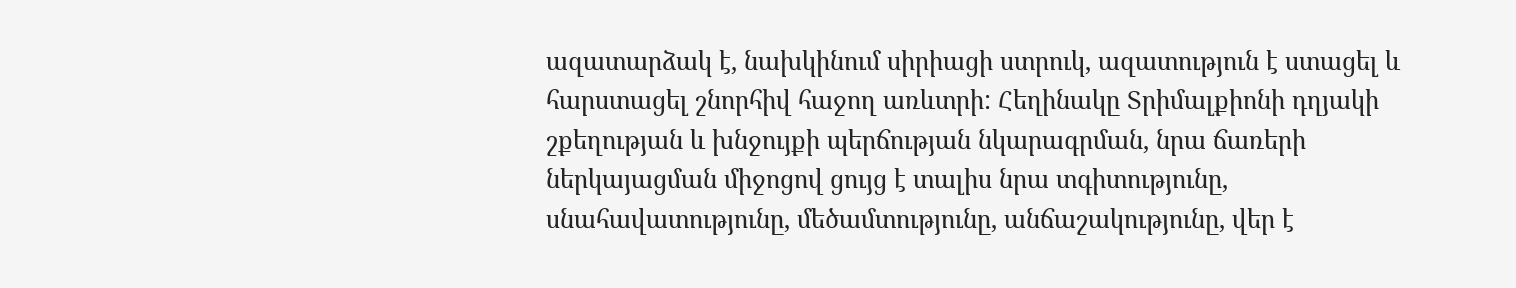ազատարձակ է, նախկինում սիրիացի ստրուկ, ազատություն է ստացել և հարստացել շնորհիվ հաջող առևտրի: Հեղինակը Տրիմալքիոնի դղյակի շքեղության և խնջույքի պերճության նկարագրման, նրա ճառերի ներկայացման միջոցով ցույց է տալիս նրա տգիտությունը, սնահավատությունը, մեծամտությունը, անճաշակությունը, վեր է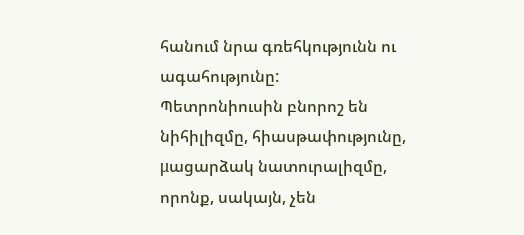հանում նրա գռեհկությունն ու ագահությունը:
Պետրոնիուսին բնորոշ են նիհիլիզմը, հիասթափությունը, μացարձակ նատուրալիզմը, որոնք, սակայն, չեն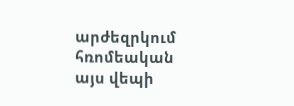արժեզրկում հռոմեական այս վեպի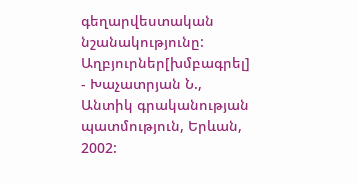գեղարվեստական նշանակությունը:
Աղբյուրներ[խմբագրել]
- Խաչատրյան Ն., Անտիկ գրականության պատմություն, Երևան, 2002: